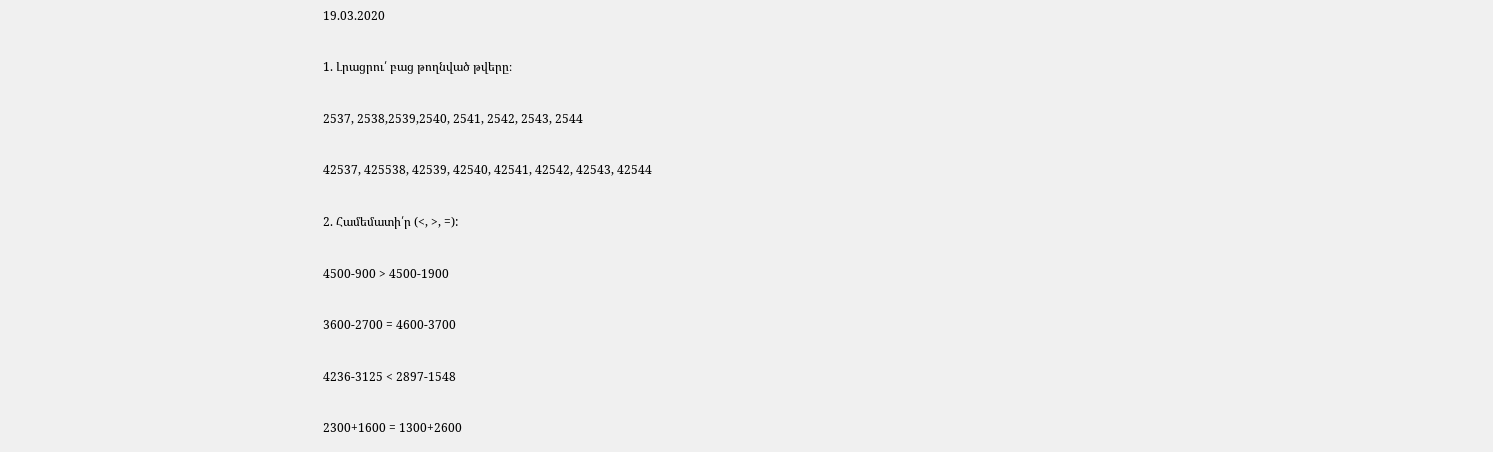19.03.2020

1. Լրացրու՛ բաց թողնված թվերը։

2537, 2538,2539,2540, 2541, 2542, 2543, 2544

42537, 425538, 42539, 42540, 42541, 42542, 42543, 42544

2. Համեմատի՛ր (<, >, =):

4500-900 > 4500-1900

3600-2700 = 4600-3700

4236-3125 < 2897-1548

2300+1600 = 1300+2600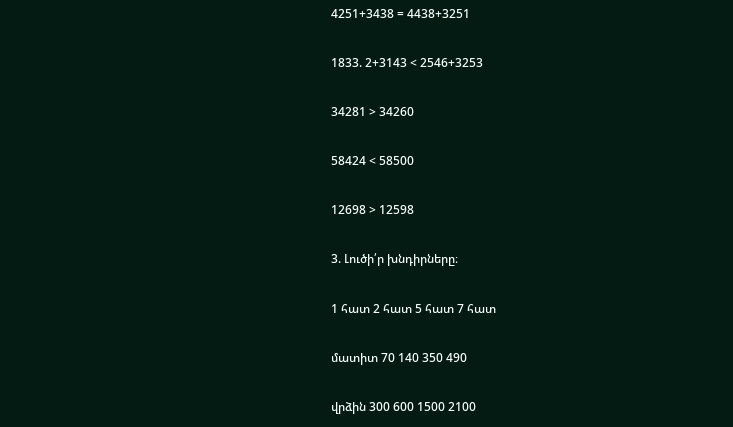4251+3438 = 4438+3251

1833. 2+3143 < 2546+3253

34281 > 34260

58424 < 58500

12698 > 12598

3. Լուծի՛ր խնդիրները։

1 հատ 2 հատ 5 հատ 7 հատ

մատիտ 70 140 350 490

վրձին 300 600 1500 2100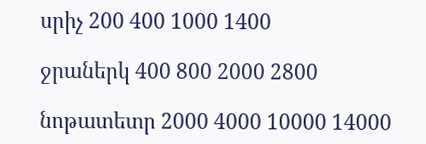սրիչ 200 400 1000 1400

ջրաներկ 400 800 2000 2800

նոթատետր 2000 4000 10000 14000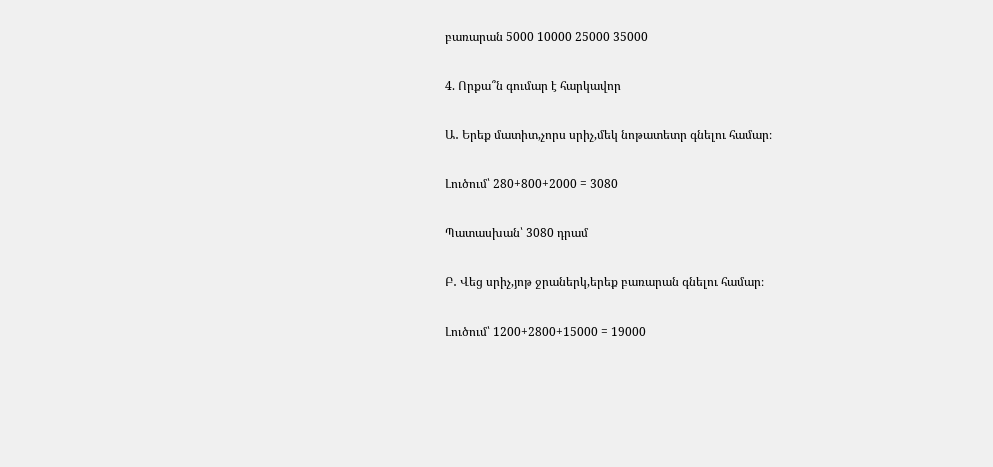բառարան 5000 10000 25000 35000

4. Որքա՞ն գումար է հարկավոր

Ա․ Երեք մատիտ,չորս սրիչ,մեկ նոթատետր գնելու համար։

Լուծում՝ 280+800+2000 = 3080

Պատասխան՝ 3080 դրամ

Բ․ Վեց սրիչ,յոթ ջրաներկ,երեք բառարան գնելու համար։

Լուծում՝ 1200+2800+15000 = 19000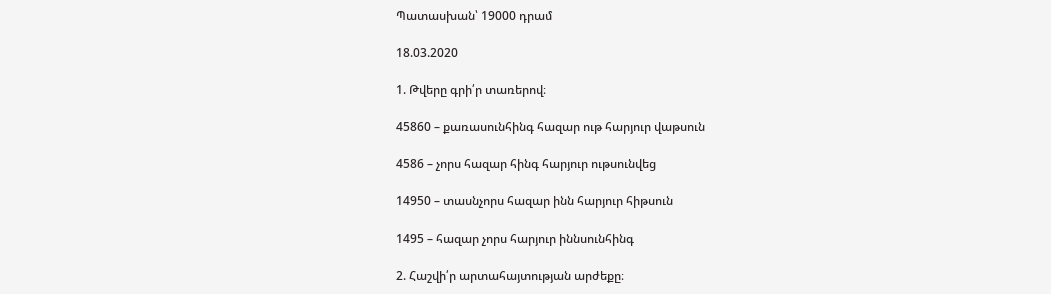Պատասխան՝ 19000 դրամ

18.03.2020

1. Թվերը գրի՛ր տառերով։

45860 – քառասունհինգ հազար ութ հարյուր վաթսուն

4586 – չորս հազար հինգ հարյուր ութսունվեց

14950 – տասնչորս հազար ինն հարյուր հիթսուն

1495 – հազար չորս հարյուր իննսունհինգ

2. Հաշվի՛ր արտահայտության արժեքը։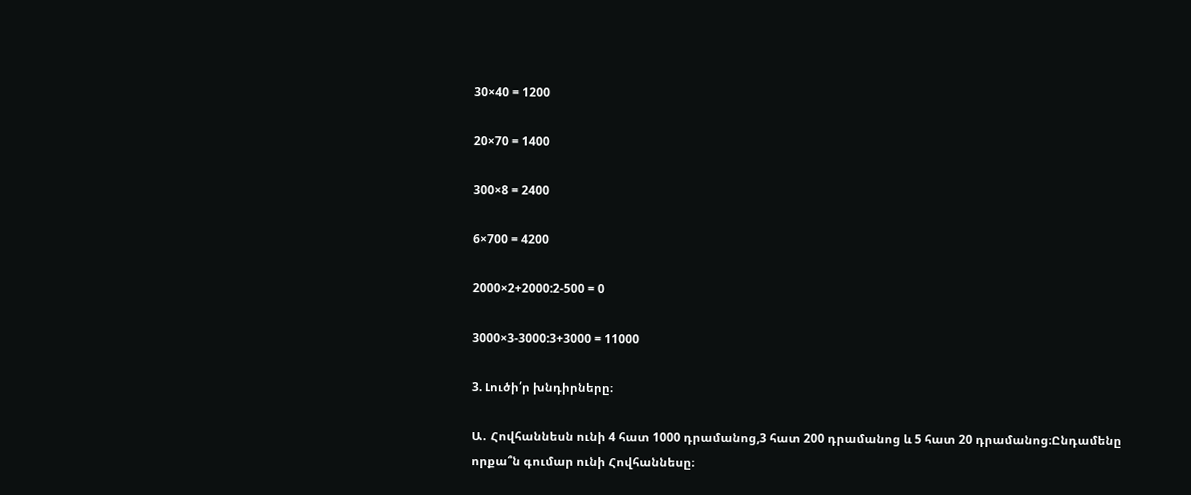30×40 = 1200

20×70 = 1400

300×8 = 2400

6×700 = 4200

2000×2+2000:2-500 = 0

3000×3-3000:3+3000 = 11000

3. Լուծի՛ր խնդիրները։

Ա․ Հովհաննեսն ունի 4 հատ 1000 դրամանոց,3 հատ 200 դրամանոց և 5 հատ 20 դրամանոց։Ընդամենը որքա՞ն գումար ունի Հովհաննեսը։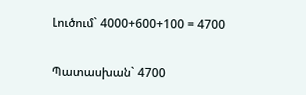Լուծում` 4000+600+100 = 4700

Պատասխան` 4700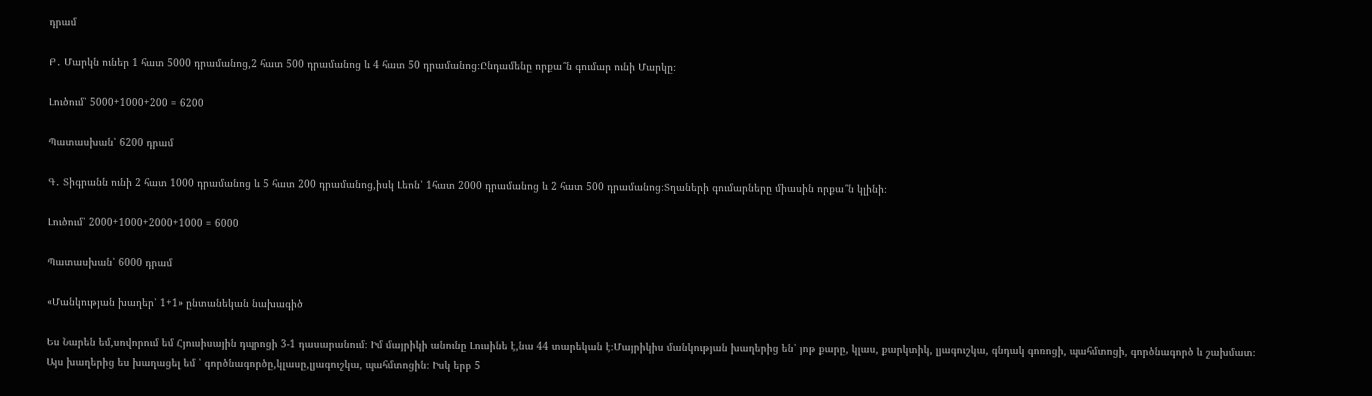դրամ

Բ․ Մարկն ուներ 1 հատ 5000 դրամանոց,2 հատ 500 դրամանոց և 4 հատ 50 դրամանոց։Ընդամենը որքա՞ն գումար ունի Մարկը։

Լուծում՝ 5000+1000+200 = 6200

Պատասխան՝ 6200 դրամ

Գ․ Տիգրանն ունի 2 հատ 1000 դրամանոց և 5 հատ 200 դրամանոց,իսկ Լեոն՝ 1հատ 2000 դրամանոց և 2 հատ 500 դրամանոց։Տղաների գումարները միասին որքա՞ն կլինի։

Լուծում՝ 2000+1000+2000+1000 = 6000

Պատասխան՝ 6000 դրամ

«Մանկության խաղեր՝ 1+1» ընտանեկան նախագիծ

Ես Նարեն եմ,սովորում եմ Հյուսիսային դպրոցի 3-1 դասարանում։ Իմ մայրիկի անունը Լուսինե է,նա 44 տարեկան է։Մայրիկիս մանկության խաղերից են՝ յոթ քարը, կլաս, քարկտիկ, լյագուշկա, գնդակ գոռոցի, պահմտոցի, գործնագործ և շախմատ։ Այս խաղերից ես խաղացել եմ ՝ գործնագործը,կլասը,լյագուշկա, պահմտոցին։ Իսկ երբ 5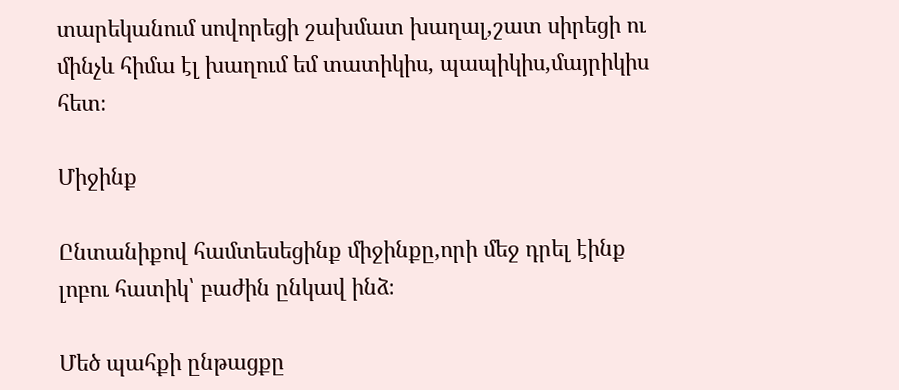տարեկանում սովորեցի շախմատ խաղալ,շատ սիրեցի ու մինչև հիմա էլ խաղում եմ տատիկիս, պապիկիս,մայրիկիս հետ։

Միջինք

Ընտանիքով համտեսեցինք միջինքը,որի մեջ դրել էինք լոբու հատիկ՝ բաժին ընկավ ինձ։

Մեծ պահքի ընթացքը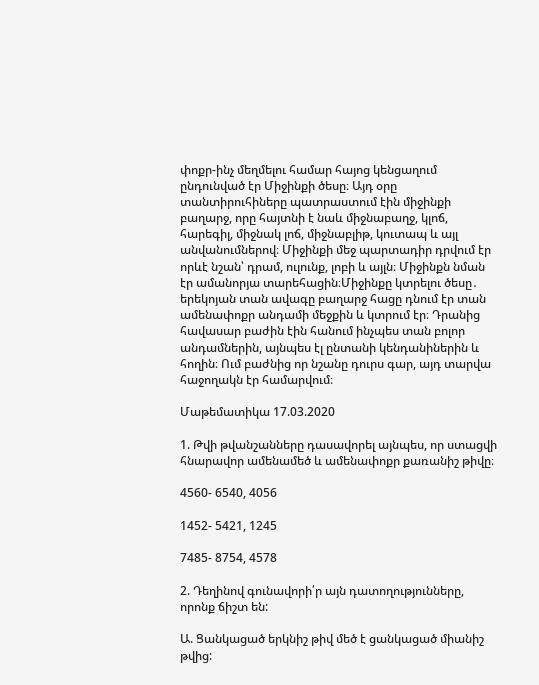փոքր-ինչ մեղմելու համար հայոց կենցաղում ընդունված էր Միջինքի ծեսը։ Այդ օրը տանտիրուհիները պատրաստում էին միջինքի բաղարջ, որը հայտնի է նաև միջնաբաղջ, կլոճ, հարեգիլ, միջնակ լոճ, միջնաբլիթ, կուտապ և այլ անվանումներով։ Միջինքի մեջ պարտադիր դրվում էր որևէ նշան՝ դրամ, ուլունք, լոբի և այլն։ Միջինքն նման էր ամանորյա տարեհացին։Միջինքը կտրելու ծեսը․ երեկոյան տան ավագը բաղարջ հացը դնում էր տան ամենափոքր անդամի մեջքին և կտրում էր։ Դրանից հավասար բաժին էին հանում ինչպես տան բոլոր անդամներին, այնպես էլ ընտանի կենդանիներին և հողին։ Ում բաժնից որ նշանը դուրս գար, այդ տարվա հաջողակն էր համարվում։

Մաթեմատիկա 17.03.2020

1. Թվի թվանշանները դասավորել այնպես, որ ստացվի հնարավոր ամենամեծ և ամենափոքր քառանիշ թիվը։

4560- 6540, 4056

1452- 5421, 1245

7485- 8754, 4578

2. Դեղինով գունավորի՛ր այն դատողությունները, որոնք ճիշտ են:

Ա. Ցանկացած երկնիշ թիվ մեծ է ցանկացած միանիշ թվից: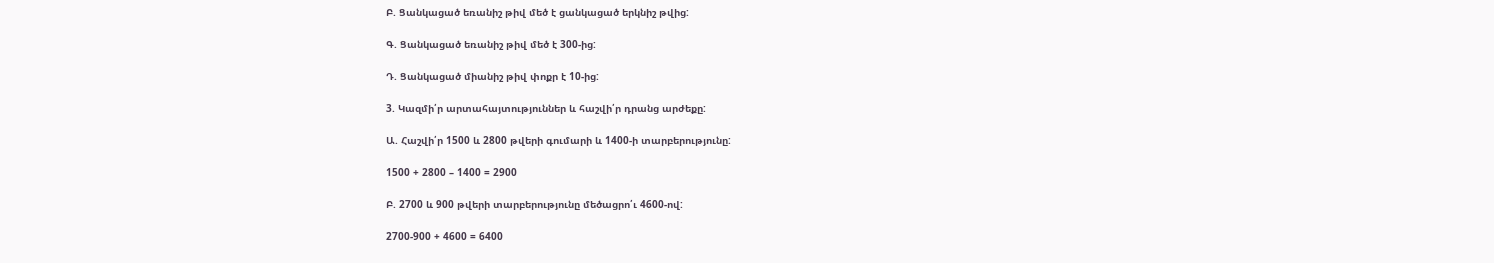Բ. Ցանկացած եռանիշ թիվ մեծ է ցանկացած երկնիշ թվից:

Գ. Ցանկացած եռանիշ թիվ մեծ է 300-ից:

Դ. Ցանկացած միանիշ թիվ փոքր է 10-ից:

3. Կազմի՛ր արտահայտություններ և հաշվի՛ր դրանց արժեքը:

Ա. Հաշվի՛ր 1500 և 2800 թվերի գումարի և 1400-ի տարբերությունը:

1500 + 2800 – 1400 = 2900

Բ. 2700 և 900 թվերի տարբերությունը մեծացրո՛ւ 4600-ով:

2700-900 + 4600 = 6400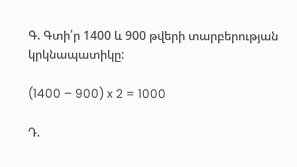Գ. Գտի՛ր 1400 և 900 թվերի տարբերության կրկնապատիկը:

(1400 – 900) x 2 = 1000

Դ.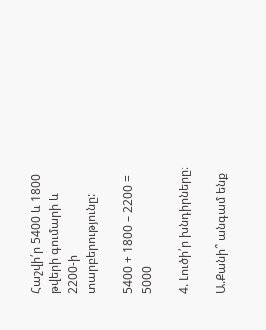Հաշվի՛ր 5400 և 1800 թվերի գումարի և 2200-ի տարբերությունը:

5400 + 1800 – 2200 = 5000

4. Լուծի՛ր խնդիրները։

Ա.Քանի՞ անգամ ենք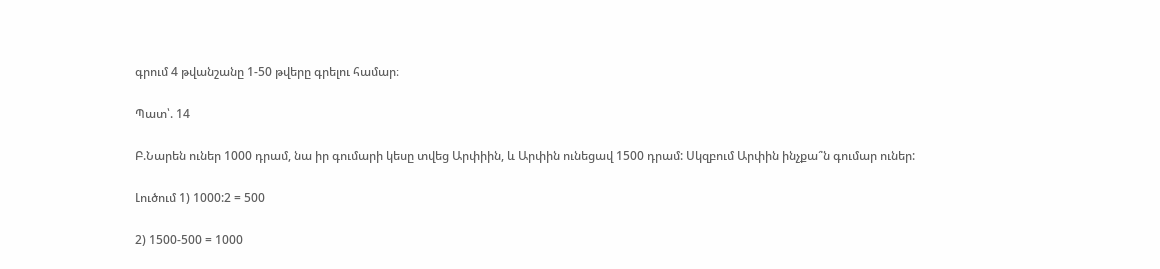գրում 4 թվանշանը 1-50 թվերը գրելու համար։

Պատ՝. 14

Բ.Նարեն ուներ 1000 դրամ, նա իր գումարի կեսը տվեց Արփիին, և Արփին ունեցավ 1500 դրամ: Սկզբում Արփին ինչքա՞ն գումար ուներ:

Լուծում 1) 1000:2 = 500

2) 1500-500 = 1000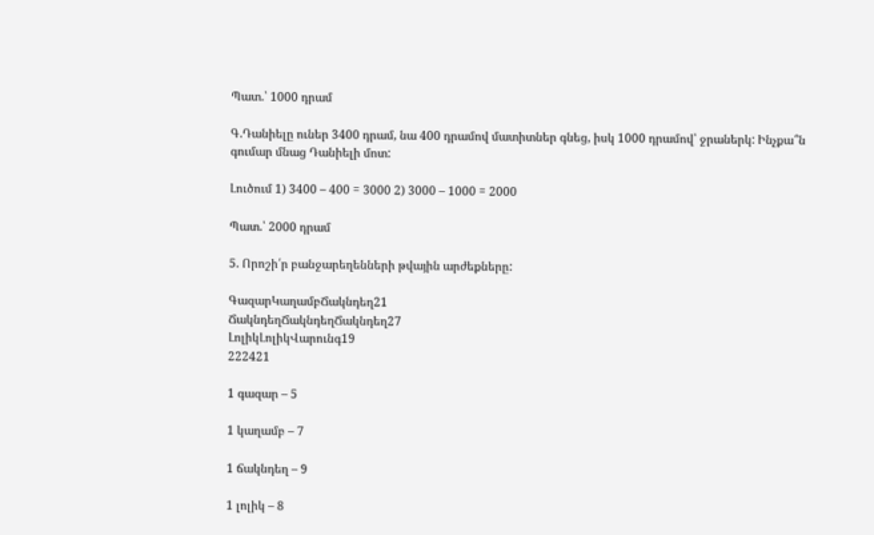Պատ.՝ 1000 դրամ

Գ.Դանիելը ուներ 3400 դրամ, նա 400 դրամով մատիտներ գնեց, իսկ 1000 դրամով՝ ջրաներկ: Ինչքա՞ն գումար մնաց Դանիելի մոտ:

Լուծում 1) 3400 – 400 = 3000 2) 3000 – 1000 = 2000

Պատ.՝ 2000 դրամ

5. Որոշի՛ր բանջարեղենների թվային արժեքները:

ԳազարԿաղամբՃակնդեղ21
ՃակնդեղՃակնդեղՃակնդեղ27
ԼոլիկԼոլիկՎարունգ19
222421

1 գազար – 5

1 կաղամբ – 7

1 ճակնդեղ – 9

1 լոլիկ – 8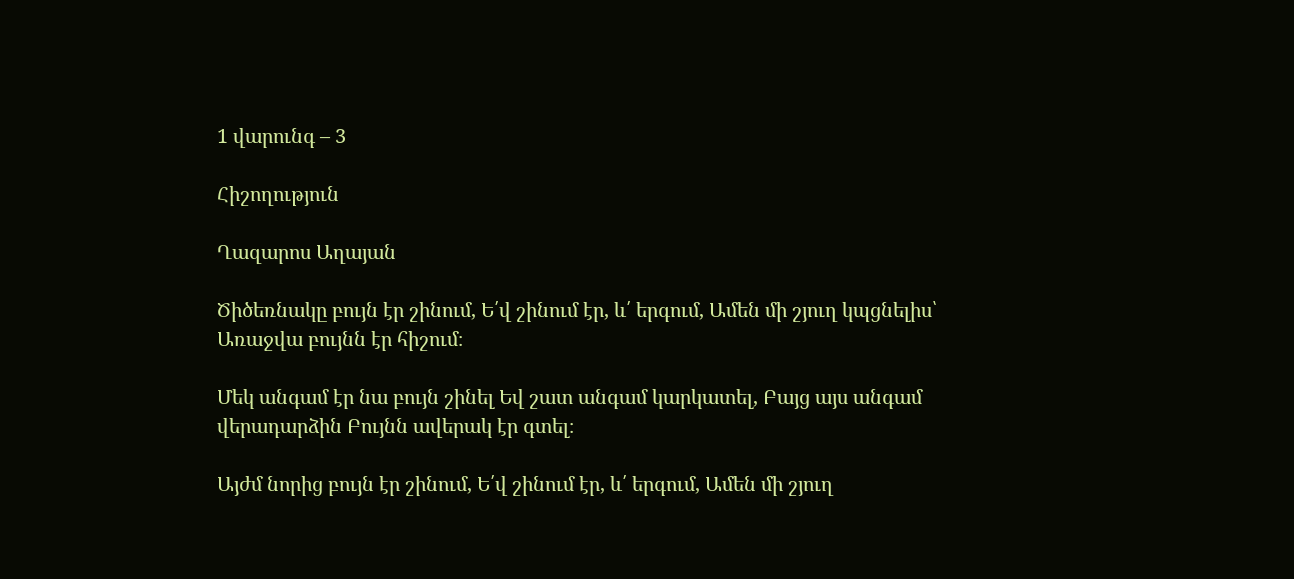1 վարունգ – 3

Հիշողություն

Ղազարոս Աղայան

Ծիծեռնակը բույն էր շինում, Ե՛վ շինում էր, և՛ երգում, Ամեն մի շյուղ կպցնելիս՝ Առաջվա բույնն էր հիշում։

Մեկ անգամ էր նա բույն շինել Եվ շատ անգամ կարկատել, Բայց այս անգամ վերադարձին Բույնն ավերակ էր գտել։

Այժմ նորից բույն էր շինում, Ե՛վ շինում էր, և՛ երգում, Ամեն մի շյուղ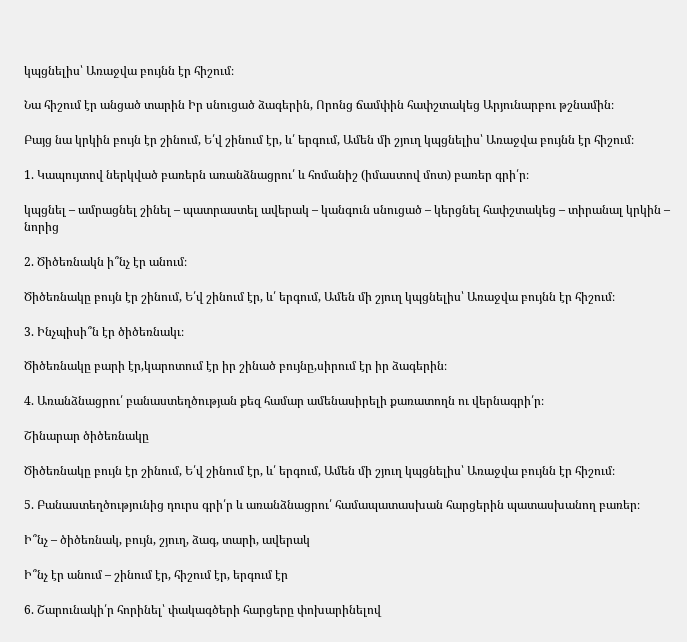կպցնելիս՝ Առաջվա բույնն էր հիշում։

Նա հիշում էր անցած տարին Իր սնուցած ձագերին, Որոնց ճամփին հափշտակեց Արյունարբու թշնամին։

Բայց նա կրկին բույն էր շինում, Ե՛վ շինում էր, և՛ երգում, Ամեն մի շյուղ կպցնելիս՝ Առաջվա բույնն էր հիշում։

1. Կապույտով ներկված բառերն առանձնացրու՛ և հոմանիշ (իմաստով մոտ) բառեր գրի՛ր։

կպցնել – ամրացնել շինել – պատրաստել ավերակ – կանգուն սնուցած – կերցնել հափշտակեց – տիրանալ կրկին – նորից

2. Ծիծեռնակն ի՞նչ էր անում։

Ծիծեռնակը բույն էր շինում, Ե՛վ շինում էր, և՛ երգում, Ամեն մի շյուղ կպցնելիս՝ Առաջվա բույնն էր հիշում։

3. Ինչպիսի՞ն էր ծիծեռնակւ։

Ծիծեռնակը բարի էր,կարոտում էր իր շինած բույնը,սիրում էր իր ձագերին։

4. Առանձնացրու՛ բանաստեղծության քեզ համար ամենասիրելի քառատողն ու վերնագրի՛ր։

Շինարար ծիծեռնակը

Ծիծեռնակը բույն էր շինում, Ե՛վ շինում էր, և՛ երգում, Ամեն մի շյուղ կպցնելիս՝ Առաջվա բույնն էր հիշում։

5. Բանաստեղծությունից դուրս գրի՛ր և առանձնացրու՛ համապատասխան հարցերին պատասխանող բառեր։

Ի՞նչ – ծիծեռնակ, բույն, շյուղ, ձագ, տարի, ավերակ

Ի՞նչ էր անում – շինում էր, հիշում էր, երգում էր

6. Շարունակի՛ր հորինել՝ փակագծերի հարցերը փոխարինելով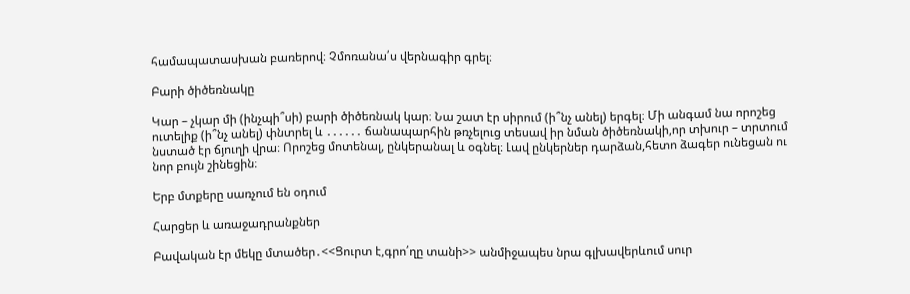համապատասխան բառերով։ Չմոռանա՛ս վերնագիր գրել։

Բարի ծիծեռնակը

Կար – չկար մի (ինչպի՞սի) բարի ծիծեռնակ կար։ Նա շատ էր սիրում (ի՞նչ անել) երգել։ Մի անգամ նա որոշեց ուտելիք (ի՞նչ անել) փնտրել և ․․․․․․ ճանապարհին թռչելուց տեսավ իր նման ծիծեռնակի,որ տխուր – տրտում նստած էր ճյուղի վրա։ Որոշեց մոտենալ, ընկերանալ և օգնել։ Լավ ընկերներ դարձան,հետո ձագեր ունեցան ու նոր բույն շինեցին։

Երբ մտքերը սառչում են օդում

Հարցեր և առաջադրանքներ

Բավական էր մեկը մտածեր․<<Ցուրտ է,գրո՛ղը տանի>> անմիջապես նրա գլխավերևում սուր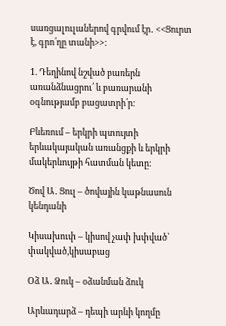սառցալուլաներով գրվում էր․ <<Ցուրտ է, գրո՛ղը տանի>>։

1. Դեղինով նշված բառերն առանձնացրու՛ և բառարանի օգնությամբ բացատրի՛ր։

Բևեռում – երկրի պտույտի երևակայական առանցքի և երկրի մակերևույթի հատման կետը։

Ծով Ա․ Ցուլ – ծովային կաթնասուն կենդանի

Կիսախուփ – կիսով չափ խփված՝ փակված,կիսաբաց

Օձ Ա․ Ձուկ – օձանման ձուկ

Արևադարձ – դեպի արևի կողմը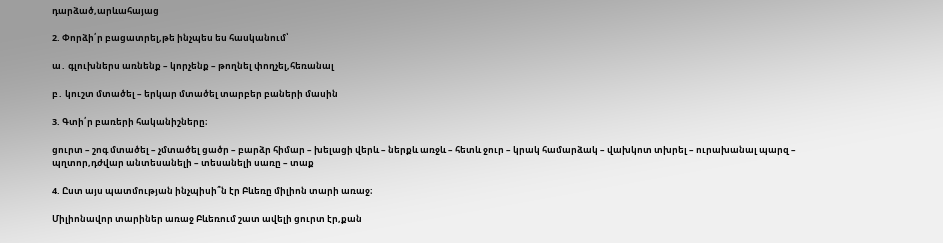դարձած,արևահայաց

2. Փորձի՛ր բացատրել,թե ինչպես ես հասկանում՝

ա․ գլուխներս առնենք – կորչենք – թողնել փողչել,հեռանալ

բ․ կուշտ մտածել – երկար մտածել տարբեր բաների մասին

3. Գտի՛ր բառերի հականիշները։

ցուրտ – շոգ մտածել – չմտածել ցածր – բարձր հիմար – խելացի վերև – ներքև առջև – հետև ջուր – կրակ համարձակ – վախկոտ տխրել – ուրախանալ պարզ – պղտոր,դժվար անտեսանելի – տեսանելի սառը – տաք

4. Ըստ այս պատմության ինչպիսի՞ն էր Բևեռը միլիոն տարի առաջ։

Միլիոնավոր տարիներ առաջ Բևեռում շատ ավելի ցուրտ էր,քան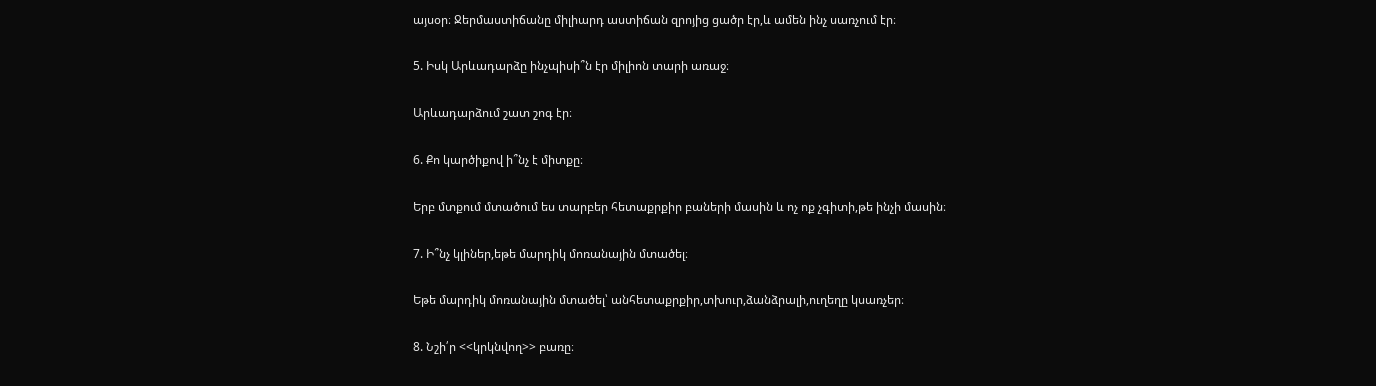այսօր։ Ջերմաստիճանը միլիարդ աստիճան զրոյից ցածր էր,և ամեն ինչ սառչում էր։

5. Իսկ Արևադարձը ինչպիսի՞ն էր միլիոն տարի առաջ։

Արևադարձում շատ շոգ էր։

6. Քո կարծիքով ի՞նչ է միտքը։

Երբ մտքում մտածում ես տարբեր հետաքրքիր բաների մասին և ոչ ոք չգիտի,թե ինչի մասին։

7. Ի՞նչ կլիներ,եթե մարդիկ մոռանային մտածել։

Եթե մարդիկ մոռանային մտածել՝ անհետաքրքիր,տխուր,ձանձրալի,ուղեղը կսառչեր։

8. Նշի՛ր <<կրկնվող>> բառը։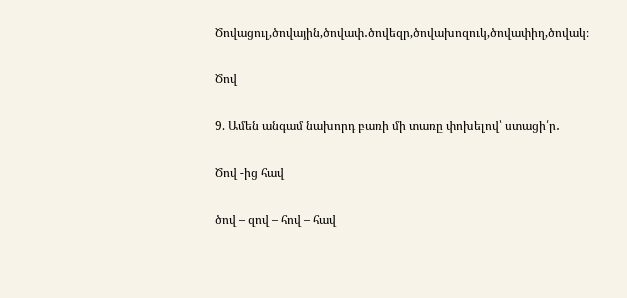Ծովացուլ,ծովային,ծովափ․ծովեզր,ծովախոզուկ,ծովափիղ,ծովակ։

Ծով

9. Ամեն անգամ նախորդ բառի մի տառը փոխելով՝ ստացի՛ր․

Ծով -ից հավ

ծով – զով – հով – հավ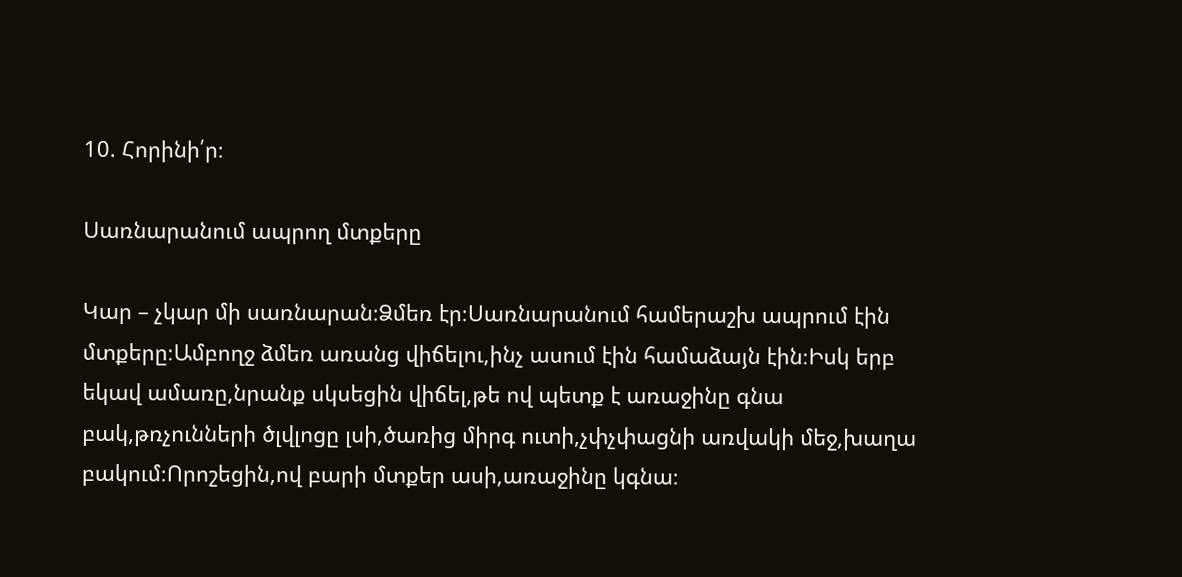10. Հորինի՛ր։

Սառնարանում ապրող մտքերը

Կար – չկար մի սառնարան։Ձմեռ էր։Սառնարանում համերաշխ ապրում էին մտքերը։Ամբողջ ձմեռ առանց վիճելու,ինչ ասում էին համաձայն էին։Իսկ երբ եկավ ամառը,նրանք սկսեցին վիճել,թե ով պետք է առաջինը գնա բակ,թռչունների ծլվլոցը լսի,ծառից միրգ ուտի,չփչփացնի առվակի մեջ,խաղա բակում։Որոշեցին,ով բարի մտքեր ասի,առաջինը կգնա։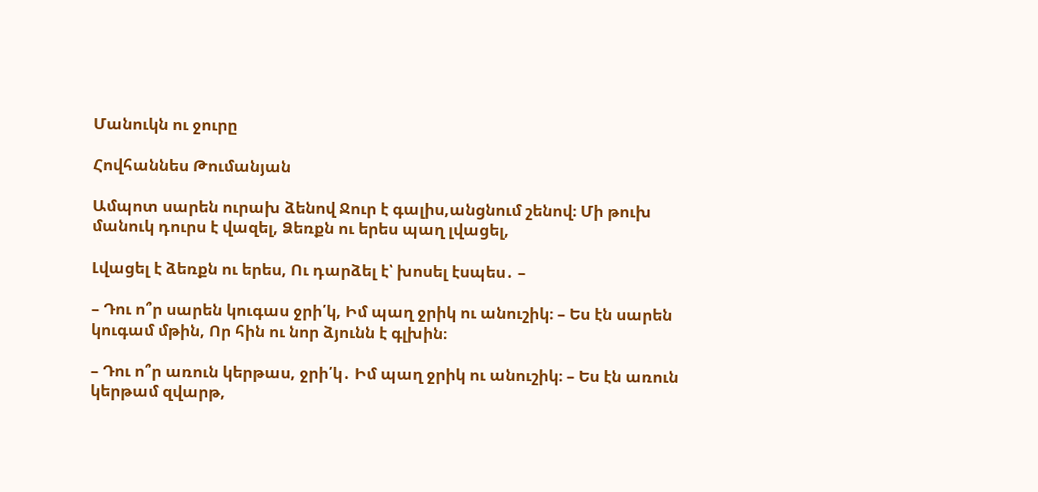Մանուկն ու ջուրը

Հովհաննես Թումանյան

Ամպոտ սարեն ուրախ ձենով Ջուր է գալիս,անցնում շենով։ Մի թուխ մանուկ դուրս է վազել, Ձեռքն ու երես պաղ լվացել,

Լվացել է ձեռքն ու երես, Ու դարձել է՝ խոսել էսպես․ –

– Դու ո՞ր սարեն կուգաս ջրի՛կ, Իմ պաղ ջրիկ ու անուշիկ։ – Ես էն սարեն կուգամ մթին, Որ հին ու նոր ձյունն է գլխին։

– Դու ո՞ր առուն կերթաս, ջրի՛կ․ Իմ պաղ ջրիկ ու անուշիկ։ – Ես էն առուն կերթամ զվարթ,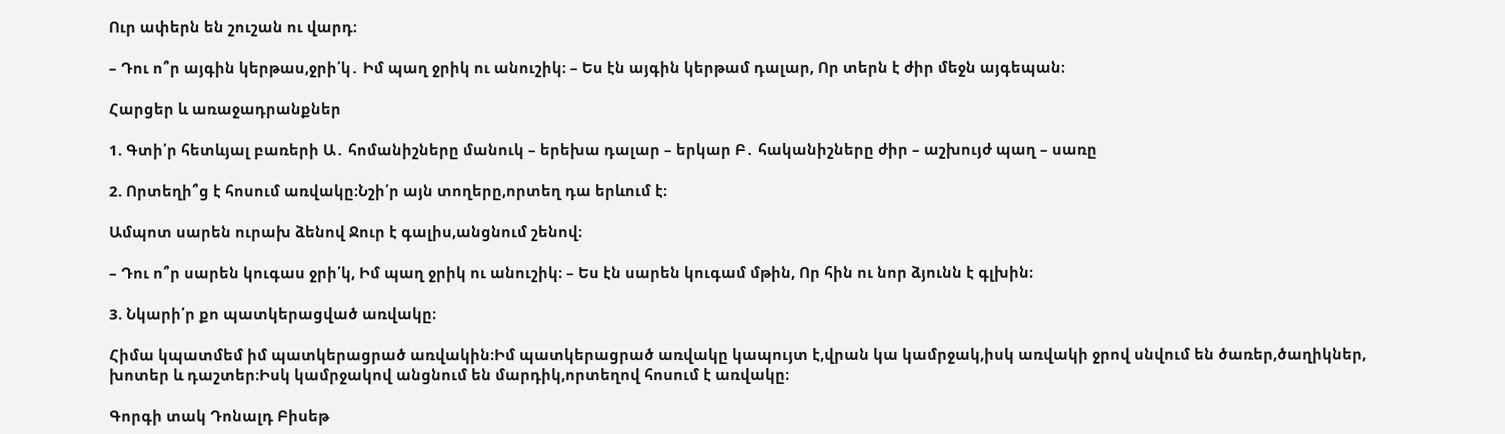Ուր ափերն են շուշան ու վարդ։

– Դու ո՞ր այգին կերթաս,ջրի՛կ․ Իմ պաղ ջրիկ ու անուշիկ։ – Ես էն այգին կերթամ դալար, Որ տերն է ժիր մեջն այգեպան։

Հարցեր և առաջադրանքներ

1. Գտի՛ր հետևյալ բառերի Ա․ հոմանիշները մանուկ – երեխա դալար – երկար Բ․ հականիշները ժիր – աշխույժ պաղ – սառը

2. Որտեղի՞ց է հոսում առվակը։Նշի՛ր այն տողերը,որտեղ դա երևում է։

Ամպոտ սարեն ուրախ ձենով Ջուր է գալիս,անցնում շենով։

– Դու ո՞ր սարեն կուգաս ջրի՛կ, Իմ պաղ ջրիկ ու անուշիկ։ – Ես էն սարեն կուգամ մթին, Որ հին ու նոր ձյունն է գլխին։

3. Նկարի՛ր քո պատկերացված առվակը։

Հիմա կպատմեմ իմ պատկերացրած առվակին։Իմ պատկերացրած առվակը կապույտ է,վրան կա կամրջակ,իսկ առվակի ջրով սնվում են ծառեր,ծաղիկներ, խոտեր և դաշտեր։Իսկ կամրջակով անցնում են մարդիկ,որտեղով հոսում է առվակը։

Գորգի տակ Դոնալդ Բիսեթ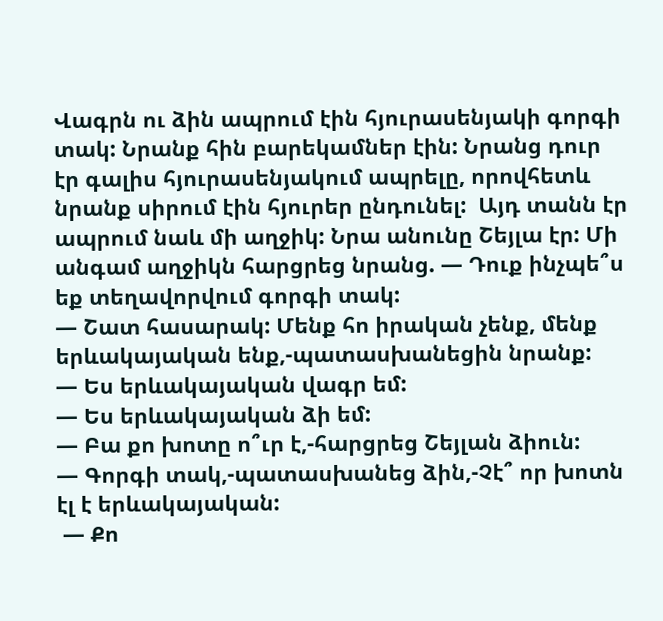Վագրն ու ձին ապրում էին հյուրասենյակի գորգի տակ: Նրանք հին բարեկամներ էին: Նրանց դուր էր գալիս հյուրասենյակում ապրելը, որովհետև նրանք սիրում էին հյուրեր ընդունել:  Այդ տանն էր ապրում նաև մի աղջիկ: Նրա անունը Շեյլա էր: Մի անգամ աղջիկն հարցրեց նրանց. — Դուք ինչպե՞ս եք տեղավորվում գորգի տակ:
— Շատ հասարակ: Մենք հո իրական չենք, մենք երևակայական ենք,-պատասխանեցին նրանք:
— Ես երևակայական վագր եմ:
— Ես երևակայական ձի եմ:
— Բա քո խոտը ո՞ւր է,-հարցրեց Շեյլան ձիուն:
— Գորգի տակ,-պատասխանեց ձին,-Չէ՞ որ խոտն էլ է երևակայական:
 — Քո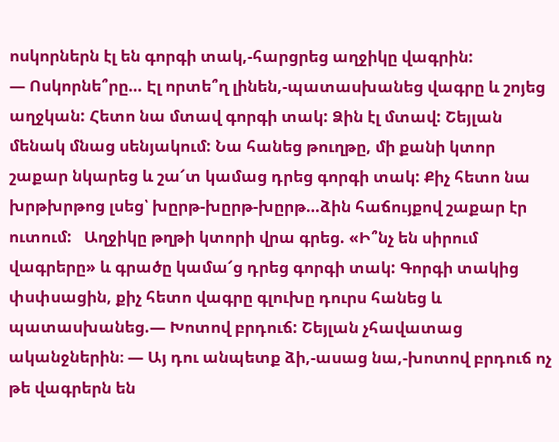ոսկորներն էլ են գորգի տակ,-հարցրեց աղջիկը վագրին:
— Ոսկորնե՞րը… Էլ որտե՞ղ լինեն,-պատասխանեց վագրը և շոյեց աղջկան: Հետո նա մտավ գորգի տակ: Ձին էլ մտավ: Շեյլան մենակ մնաց սենյակում: Նա հանեց թուղթը, մի քանի կտոր շաքար նկարեց և շա՜տ կամաց դրեց գորգի տակ: Քիչ հետո նա խրթխրթոց լսեց՝ խըրթ-խըրթ-խըրթ…ձին հաճույքով շաքար էր ուտում:   Աղջիկը թղթի կտորի վրա գրեց. «Ի՞նչ են սիրում վագրերը» և գրածը կամա՜ց դրեց գորգի տակ: Գորգի տակից փսփսացին, քիչ հետո վագրը գլուխը դուրս հանեց և պատասխանեց.— Խոտով բրդուճ: Շեյլան չհավատաց ականջներին։ — Այ դու անպետք ձի,-ասաց նա,-խոտով բրդուճ ոչ թե վագրերն են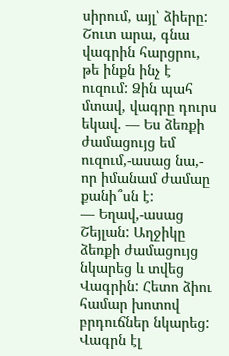սիրում, այլ՝ ձիերը: Շուտ արա, գնա վագրին հարցրու, թե ինքն ինչ է ուզում: Ձին պահ մտավ, վագրը դուրս եկավ. — Ես ձեռքի ժամացույց եմ ուզում,-ասաց նա,- որ իմանամ ժամաը քանի՞սն է:
— Եղավ,-ասաց Շեյլան: Աղջիկը ձեռքի ժամացույց նկարեց և տվեց Վագրին: Հետո ձիու համար խոտով բրդուճներ նկարեց: Վագրն էլ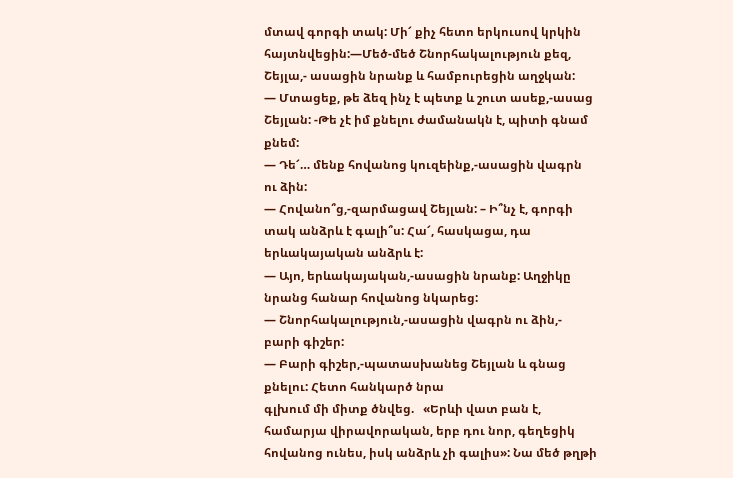մտավ գորգի տակ: Մի՜ քիչ հետո երկուսով կրկին հայտնվեցին:—Մեծ-մեծ Շնորհակալություն քեզ, Շեյլա,- ասացին նրանք և համբուրեցին աղջկան:
— Մտացեք, թե ձեզ ինչ է պետք և շուտ ասեք,-ասաց Շեյլան: -Թե չէ իմ քնելու ժամանակն է, պիտի գնամ քնեմ:
— Դե՜… մենք հովանոց կուզեինք,-ասացին վագրն ու ձին:
— Հովանո՞ց,-զարմացավ Շեյլան: – Ի՞նչ է, գորգի տակ անձրև է գալի՞ս: Հա՜, հասկացա, դա երևակայական անձրև է:
— Այո, երևակայական,-ասացին նրանք: Աղջիկը նրանց հանար հովանոց նկարեց:
— Շնորհակալություն,-ասացին վագրն ու ձին,- բարի գիշեր:
— Բարի գիշեր,-պատասխանեց Շեյլան և գնաց քնելու: Հետո հանկարծ նրա
գլխում մի միտք ծնվեց.   «Երևի վատ բան է, համարյա վիրավորական, երբ դու նոր, գեղեցիկ հովանոց ունես, իսկ անձրև չի գալիս»: Նա մեծ թղթի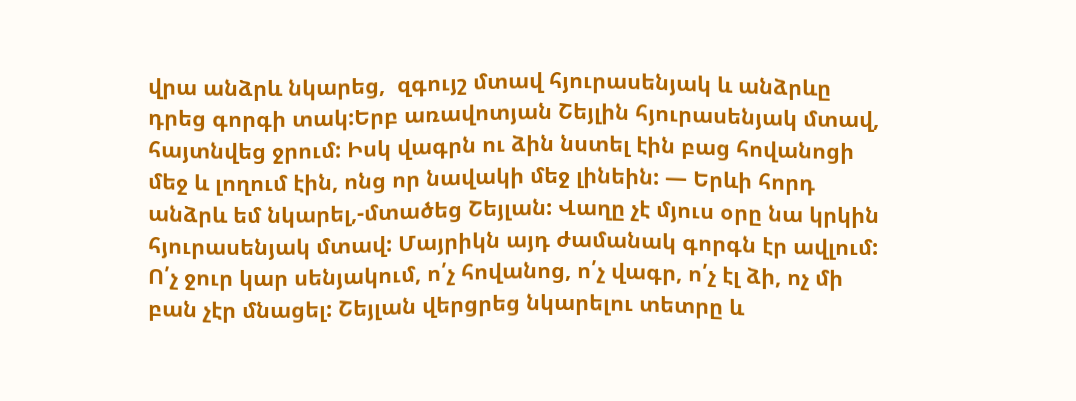վրա անձրև նկարեց,  զգույշ մտավ հյուրասենյակ և անձրևը դրեց գորգի տակ:Երբ առավոտյան Շեյլին հյուրասենյակ մտավ, հայտնվեց ջրում: Իսկ վագրն ու ձին նստել էին բաց հովանոցի մեջ և լողում էին, ոնց որ նավակի մեջ լինեին: — Երևի հորդ անձրև եմ նկարել,-մտածեց Շեյլան: Վաղը չէ մյուս օրը նա կրկին հյուրասենյակ մտավ: Մայրիկն այդ ժամանակ գորգն էր ավլում: Ո՛չ ջուր կար սենյակում, ո՛չ հովանոց, ո՛չ վագր, ո՛չ էլ ձի, ոչ մի բան չէր մնացել: Շեյլան վերցրեց նկարելու տետրը և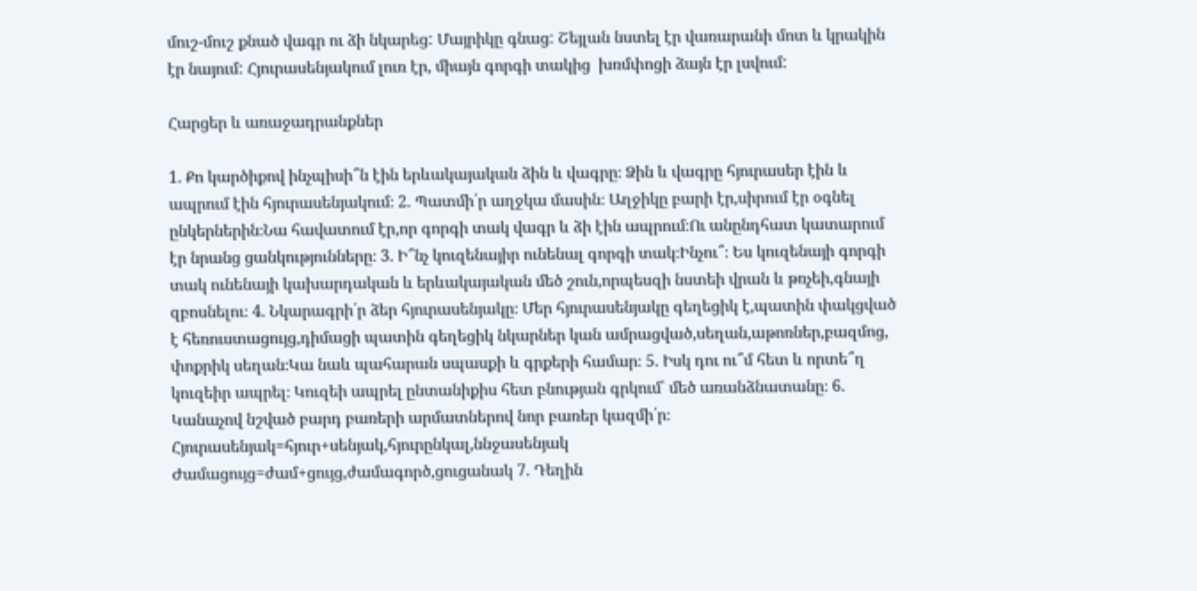մուշ-մուշ քնած վագր ու ձի նկարեց: Մայրիկը գնաց: Շեյլան նստել էր վառարանի մոտ և կրակին էր նայում: Հյուրասենյակում լուռ էր, միայն գորգի տակից  խռմփոցի ձայն էր լսվում:

Հարցեր և առաջադրանքներ

1. Քո կարծիքով ինչպիսի՞ն էին երևակայական ձին և վագրը։ Ձին և վագրը հյուրասեր էին և ապրում էին հյուրասենյակում։ 2. Պատմի՛ր աղջկա մասին։ Աղջիկը բարի էր,սիրում էր օգնել ընկերներին։Նա հավատում էր,որ գորգի տակ վագր և ձի էին ապրում։Ու անընդհատ կատարում էր նրանց ցանկությունները։ 3. Ի՞նչ կուզենայիր ունենալ գորգի տակ։Ինչու՞։ Ես կուզենայի գորգի տակ ունենայի կախարդական և երևակայական մեծ շուն,որպեսզի նստեի վրան և թռչեի,գնայի զբոսնելու։ 4. Նկարագրի՛ր ձեր հյուրասենյակը։ Մեր հյուրասենյակը գեղեցիկ է,պատին փակցված է հեռուստացույց,դիմացի պատին գեղեցիկ նկարներ կան ամրացված,սեղան,աթոռներ,բազմոց, փոքրիկ սեղան։Կա նաև պահարան սպասքի և գրքերի համար։ 5. Իսկ դու ու՞մ հետ և որտե՞ղ կուզեիր ապրել։ Կուզեի ապրել ընտանիքիս հետ բնության գրկում՝ մեծ առանձնատանը։ 6. Կանաչով նշված բարդ բառերի արմատներով նոր բառեր կազմի՛ր։ Հյուրասենյակ=հյուր+սենյակ,հյուրընկալ,ննջասենյակ Ժամացույց=ժամ+ցույց,ժամագործ,ցուցանակ 7. Դեղին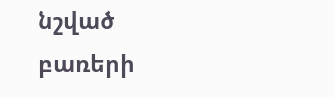նշված բառերի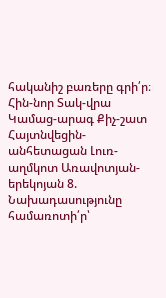հականիշ բառերը գրի՛ր։ Հին-նոր Տակ-վրա Կամաց-արագ Քիչ-շատ Հայտնվեցին-անհետացան Լուռ-աղմկոտ Առավոտյան-երեկոյան 8. Նախադասությունը համառոտի՛ր՝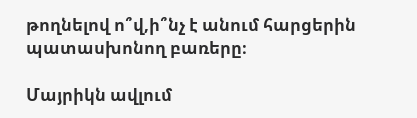թողնելով ո՞վ,ի՞նչ է անում հարցերին պատասխոնող բառերը։

Մայրիկն ավլում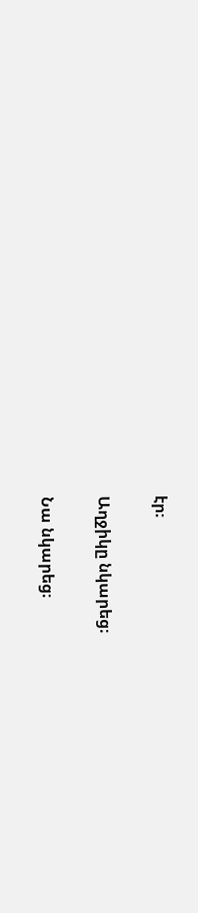էր։

Աղջիկը նկարեց։

Նա նկարեց։